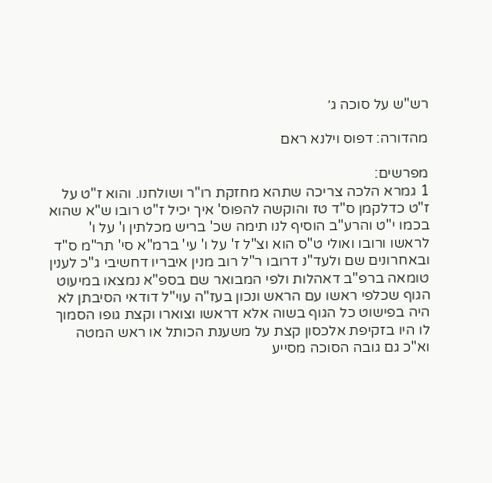רש"ש על סוכה ג׳

מהדורה: דפוס וילנא ראם

מפרשים:
1 גמרא הלכה צריכה שתהא מחזקת רו"ר ושולחנו. והוא ז"ט על ז"ט כדלקמן ס"ד טז והוקשה להפוס' איך יכיל ז"ט רובו ש"א שהוא בכמו י"ט והרע"ב הוסיף לנו תימה שכ' בריש מכלתין ו' על ו' לראשו ורובו ואולי ט"ס הוא וצ"ל ז' על ו' עי' ברמ"א סי' תר"מ ס"ד ובאחרונים שם ולעד"נ דרובו ר"ל רוב מנין איבריו דחשיבי ג"כ לענין טומאה ברפ"ב דאהלות ולפי המבואר שם בספ"א נמצאו במיעוט הגוף שכלפי ראשו עם הראש ונכון בעז"ה עוי"ל דודאי הסיבתן לא היה בפישוט כל הגוף בשוה אלא דראשו וצוארו וקצת גופו הסמוך לו היו בזקיפת אלכסון קצת על משענת הכותל או ראש המטה וא"כ גם גובה הסוכה מסייע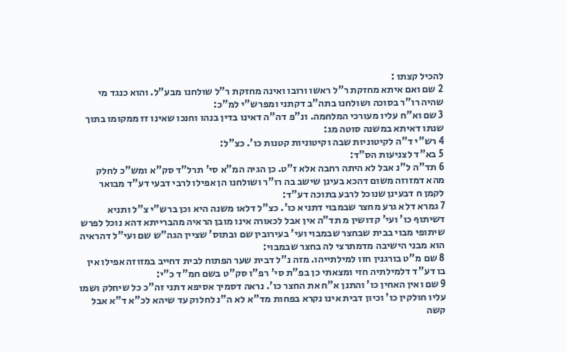להכיל קצתו :
2 שם ואם איתא מחזקת ר"ל ראשו ורובו ואינה מחזקת ר"ל שולחנו מבע"ל. והוא כנגד מי שהיה רו"ר בסוכה ושולחנו בתה"ב דקתני ומפרש"י למ"כ:
3 שם וא"ח עליו מעורכי המלחמה. ונ"פ דה"ה דאינו בדין בנהו וחנכו שאינו זז ממקומו בתוך שנתו דאיתא במשנה סוטה מג:
4 רש"י ד"ה לקיטוניות שבה וקיטוניות קטנות כו'. כצ"ל:
5 בא"ד לצניעות הס"ד:
6 תד"ה ל"נ אבל לא היתה רחבה אלא ז"ט. כן הגיה המ"א סי' תרל"ד סק"א ומש"כ לחלק מהא דמזוזה משום דהכא בעינן שישב בה רו"ר ושולחנו הן אפילו לרבי דבעי דע"ד מבואר לקמן ח דבעינן שנוכל לרבע בתוכה דע"ד:
7 גמרא דלא גרע מחצר שבמבוי דתניא כו'. כצ"ל דלאו משנה היא וכן ברש"י צ"ל ותניא דשיתוף כו' ועי' קדושין מ תד"ה אין אבל לכאורה אינו מובן הראיה מהברייתא דהא נוכל לפרש שיתופי מבוי בבית שבחצר שבמבוי ועי' בעירובין שם ובתוס' שציין הגה"ש שם ועי"ל דהראיה הוא מבני הישיבה מדמתרצי לה בחצר שבמבוי:
8 שם מ"ט בורגנין חזו למילתייהו. מזה נ"ל דבית שער הפתוח לבית דחייב במזוזה אפילו אין בו דע"ד דלמילתיה חזי ומצאתי כן בפ"ת סי' רפ"ו סק"ט בשם חמ"ד כ"י:
9 שם ואין האחין כו' והתנן א"ח את החצר כו'. נראה דסמיך אסיפא דתני זה"כ כל שיחלק ושמו עליו חולקין כו' וכיון דבית אינו נקרא בפחות מד"א לא ה"נ לחלוק עד שיהא לכ"א ד"א אבל קשה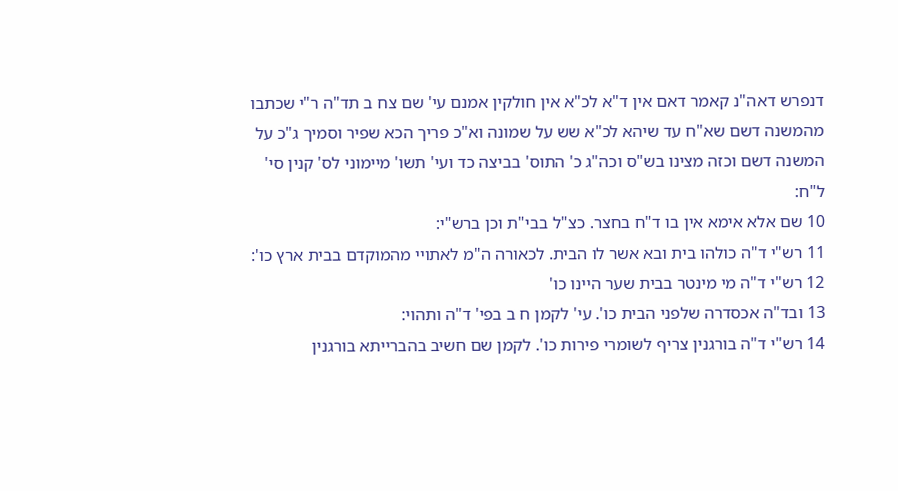דנפרש דאה"נ קאמר דאם אין ד"א לכ"א אין חולקין אמנם עי' שם צח ב תד"ה ר"י שכתבו מהמשנה דשם שא"ח עד שיהא לכ"א שש על שמונה וא"כ פריך הכא שפיר וסמיך ג"כ על המשנה דשם וכזה מצינו בש"ס וכה"ג כ' התוס' בביצה כד ועי' תשו' מיימוני לס' קנין סי' ל"ח:
10 שם אלא אימא אין בו ד"ח בחצר. כצ"ל בבי"ת וכן ברש"י:
11 רש"י ד"ה כולהו בית ובא אשר לו הבית. לכאורה ה"מ לאתויי מהמוקדם בבית ארץ כו':
12 רש"י ד"ה מי מינטר בבית שער היינו כו'
13 ובד"ה אכסדרה שלפני הבית כו'. עי' לקמן ח ב בפי' ד"ה ותהוי:
14 רש"י ד"ה בורגנין צריף לשומרי פירות כו'. לקמן שם חשיב בהברייתא בורגנין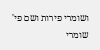ושומרי פירות ושם פי' שומרי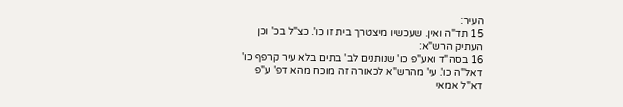העיר:
15 תד"ה ואין. שעכשיו מיצטרך בית זו כו'. כצ"ל בכ' וכן העתיק הרש"א:
16 בסה"ד ואע"פ כו' שנותנים לב' בתים בלא עיר קרפף כו' דאל"ה כו'. עי' מהרש"א לכאורה זה מוכח מהא דפ' ע"פ דא"ל אמאי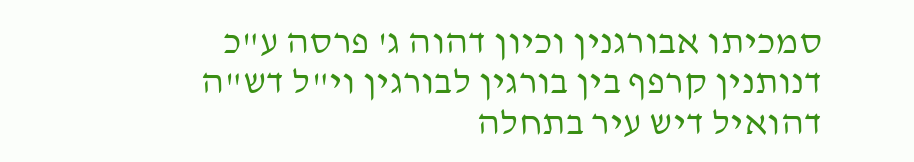סמכיתו אבורגנין וכיון דהוה ג' פרסה ע"כ דנותנין קרפף בין בורגין לבורגין וי"ל דש"ה דהואיל דיש עיר בתחלה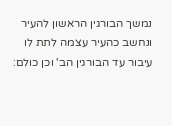נמשך הבורגין הראשון להעיר ונחשב כהעיר עצמה לתת לו עיבור עד הבורגין הב' וכן כולם: